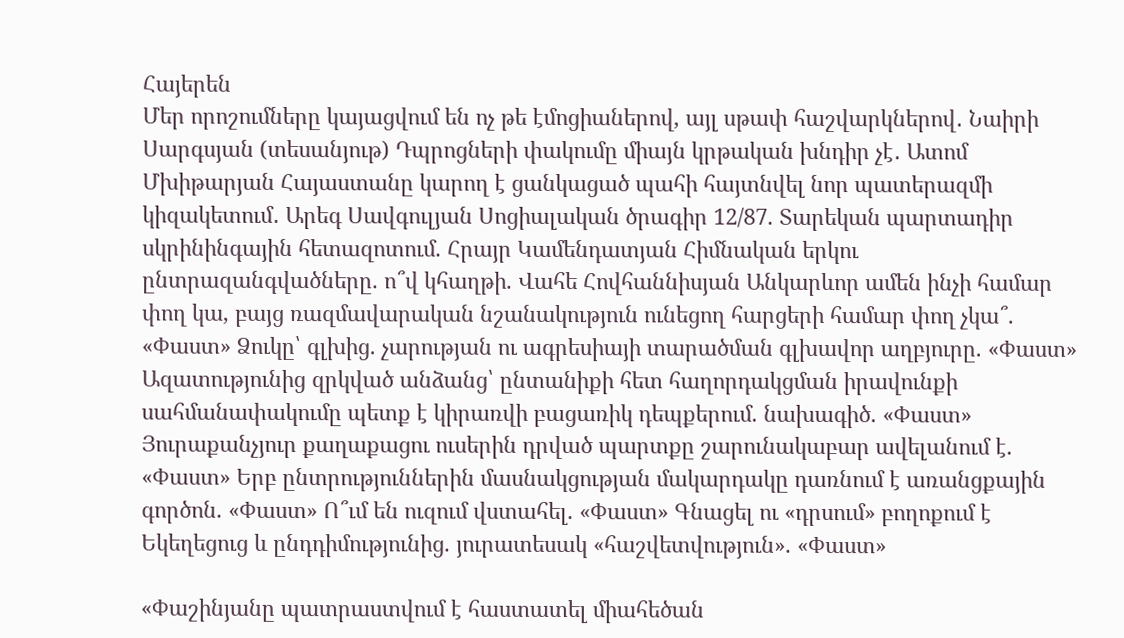Հայերեն
Մեր որոշումները կայացվում են ոչ թե էմոցիաներով, այլ սթափ հաշվարկներով․ Նաիրի Սարգսյան (տեսանյութ) Դպրոցների փակումը միայն կրթական խնդիր չէ․ Ատոմ Մխիթարյան Հայաստանը կարող է ցանկացած պահի հայտնվել նոր պատերազմի կիզակետում․ Արեգ Սավգուլյան Սոցիալական ծրագիր 12/87. Տարեկան պարտադիր սկրինինգային հետազոտում. Հրայր Կամենդատյան Հիմնական երկու ընտրազանգվածները. ո՞վ կհաղթի. Վահե Հովհաննիսյան Անկարևոր ամեն ինչի համար փող կա, բայց ռազմավարական նշանակություն ունեցող հարցերի համար փող չկա՞. «Փաստ» Ձուկը՝ գլխից. չարության ու ագրեսիայի տարածման գլխավոր աղբյուրը. «Փաստ» Ազատությունից զրկված անձանց՝ ընտանիքի հետ հաղորդակցման իրավունքի սահմանափակումը պետք է կիրառվի բացառիկ դեպքերում. նախագիծ. «Փաստ» Յուրաքանչյուր քաղաքացու ուսերին դրված պարտքը շարունակաբար ավելանում է. «Փաստ» Երբ ընտրություններին մասնակցության մակարդակը դառնում է առանցքային գործոն. «Փաստ» Ո՞ւմ են ուզում վստահել. «Փաստ» Գնացել ու «դրսում» բողոքում է Եկեղեցուց և ընդդիմությունից. յուրատեսակ «հաշվետվություն». «Փաստ»

«Փաշինյանը պատրաստվում է հաստատել միահեծան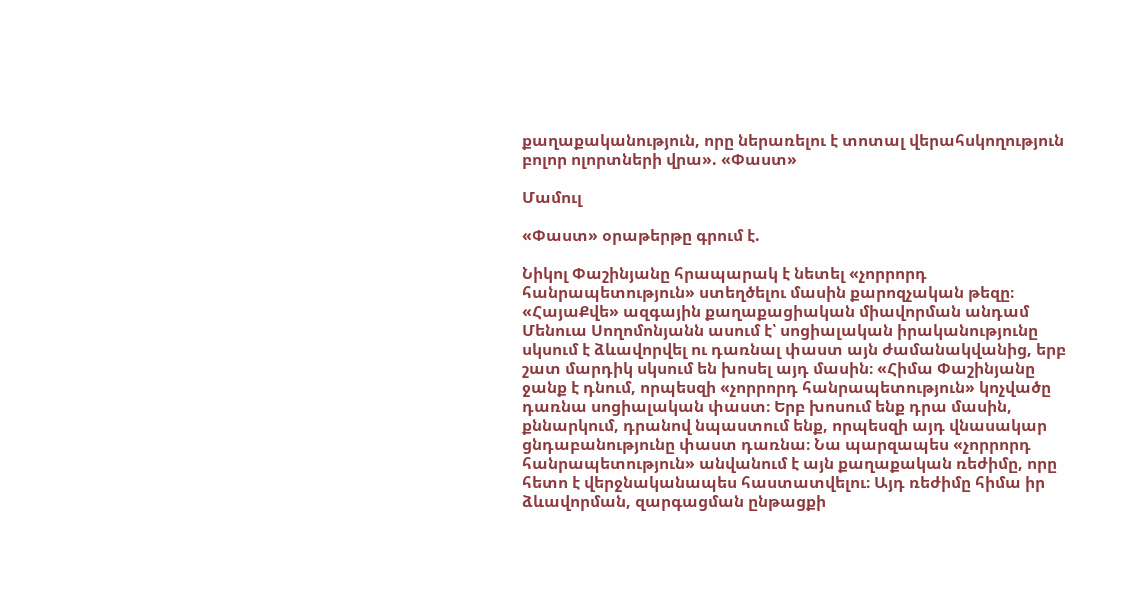քաղաքականություն, որը ներառելու է տոտալ վերահսկողություն բոլոր ոլորտների վրա». «Փաստ»

Մամուլ

«Փաստ» օրաթերթը գրում է.

Նիկոլ Փաշինյանը հրապարակ է նետել «չորրորդ հանրապետություն» ստեղծելու մասին քարոզչական թեզը։ «ՀայաՔվե» ազգային քաղաքացիական միավորման անդամ Մենուա Սողոմոնյանն ասում է՝ սոցիալական իրականությունը սկսում է ձևավորվել ու դառնալ փաստ այն ժամանակվանից, երբ շատ մարդիկ սկսում են խոսել այդ մասին։ «Հիմա Փաշինյանը ջանք է դնում, որպեսզի «չորրորդ հանրապետություն» կոչվածը դառնա սոցիալական փաստ։ Երբ խոսում ենք դրա մասին, քննարկում, դրանով նպաստում ենք, որպեսզի այդ վնասակար ցնդաբանությունը փաստ դառնա։ Նա պարզապես «չորրորդ հանրապետություն» անվանում է այն քաղաքական ռեժիմը, որը հետո է վերջնականապես հաստատվելու։ Այդ ռեժիմը հիմա իր ձևավորման, զարգացման ընթացքի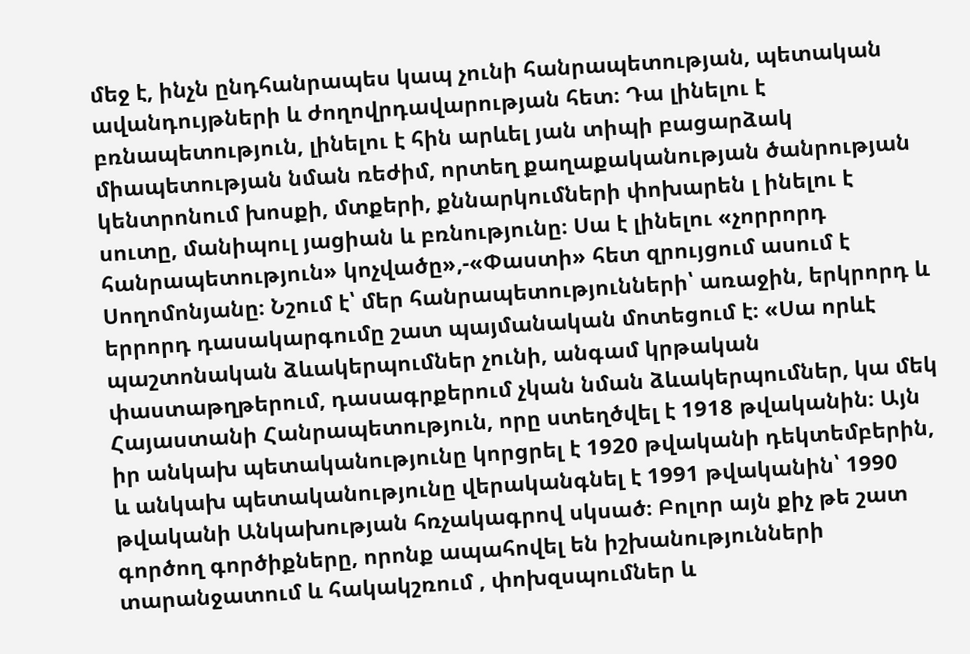մեջ է, ինչն ընդհանրապես կապ չունի հանրապետության, պետական ավանդույթների և ժողովրդավարության հետ։ Դա լինելու է բռնապետություն, լինելու է հին արևել յան տիպի բացարձակ միապետության նման ռեժիմ, որտեղ քաղաքականության ծանրության կենտրոնում խոսքի, մտքերի, քննարկումների փոխարեն լ ինելու է սուտը, մանիպուլ յացիան և բռնությունը։ Սա է լինելու «չորրորդ հանրապետություն» կոչվածը»,-«Փաստի» հետ զրույցում ասում է Սողոմոնյանը։ Նշում է՝ մեր հանրապետությունների՝ առաջին, երկրորդ և երրորդ դասակարգումը շատ պայմանական մոտեցում է։ «Սա որևէ պաշտոնական ձևակերպումներ չունի, անգամ կրթական փաստաթղթերում, դասագրքերում չկան նման ձևակերպումներ, կա մեկ Հայաստանի Հանրապետություն, որը ստեղծվել է 1918 թվականին։ Այն իր անկախ պետականությունը կորցրել է 1920 թվականի դեկտեմբերին, և անկախ պետականությունը վերականգնել է 1991 թվականին՝ 1990 թվականի Անկախության հռչակագրով սկսած։ Բոլոր այն քիչ թե շատ գործող գործիքները, որոնք ապահովել են իշխանությունների տարանջատում և հակակշռում , փոխզսպումներ և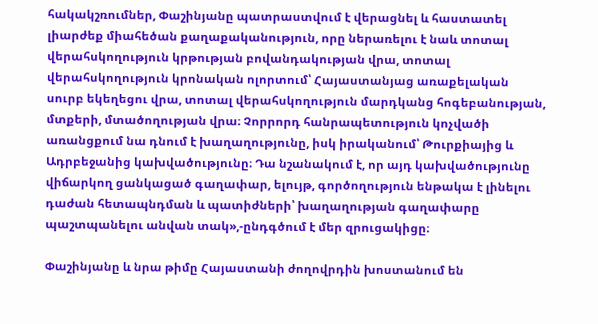հակակշռումներ, Փաշինյանը պատրաստվում է վերացնել և հաստատել լիարժեք միահեծան քաղաքականություն, որը ներառելու է նաև տոտալ վերահսկողություն կրթության բովանդակության վրա, տոտալ վերահսկողություն կրոնական ոլորտում՝ Հայաստանյաց առաքելական սուրբ եկեղեցու վրա, տոտալ վերահսկողություն մարդկանց հոգեբանության, մտքերի, մտածողության վրա։ Չորրորդ հանրապետություն կոչվածի առանցքում նա դնում է խաղաղությունը, իսկ իրականում՝ Թուրքիայից և Ադրբեջանից կախվածությունը։ Դա նշանակում է, որ այդ կախվածությունը վիճարկող ցանկացած գաղափար, ելույթ, գործողություն ենթակա է լինելու դաժան հետապնդման և պատիժների՝ խաղաղության գաղափարը պաշտպանելու անվան տակ»,-ընդգծում է մեր զրուցակիցը։

Փաշինյանը և նրա թիմը Հայաստանի ժողովրդին խոստանում են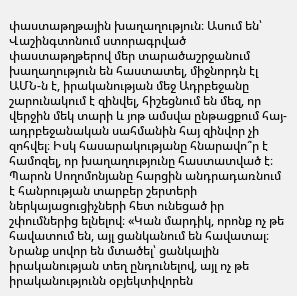փաստաթղթային խաղաղություն։ Ասում են՝ Վաշինգտոնում ստորագրված փաստաթղթերով մեր տարածաշրջանում խաղաղություն են հաստատել, միջնորդն էլ ԱՄՆ-ն է, իրականության մեջ Ադրբեջանը շարունակում է զինվել, հիշեցնում են մեզ, որ վերջին մեկ տարի և յոթ ամսվա ընթացքում հայ-ադրբեջանական սահմանին հայ զինվոր չի զոհվել։ Իսկ հասարակությանը հնարավո՞ր է համոզել, որ խաղաղությունը հաստատված է։ Պարոն Սողոմոնյանը հարցին անդրադառնում է հանրության տարբեր շերտերի ներկայացուցիչների հետ ունեցած իր շփումներից ելնելով։ «Կան մարդիկ, որոնք ոչ թե հավատում են, այլ ցանկանում են հավատալ։ Նրանք սովոր են մտածել՝ ցանկալին իրականության տեղ ընդունելով, այլ ոչ թե իրականությունն օբյեկտիվորեն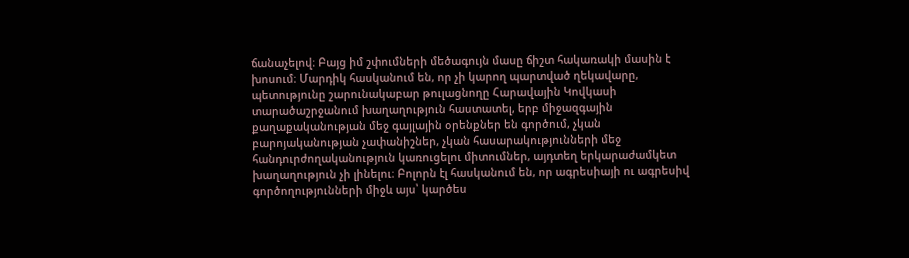ճանաչելով։ Բայց իմ շփումների մեծագույն մասը ճիշտ հակառակի մասին է խոսում։ Մարդիկ հասկանում են, որ չի կարող պարտված ղեկավարը, պետությունը շարունակաբար թուլացնողը Հարավային Կովկասի տարածաշրջանում խաղաղություն հաստատել, երբ միջազգային քաղաքականության մեջ գայլային օրենքներ են գործում, չկան բարոյականության չափանիշներ, չկան հասարակությունների մեջ հանդուրժողականություն կառուցելու միտումներ, այդտեղ երկարաժամկետ խաղաղություն չի լինելու։ Բոլորն էլ հասկանում են, որ ագրեսիայի ու ագրեսիվ գործողությունների միջև այս՝ կարծես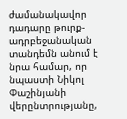ժամանակավոր դադարը թուրք-ադրբեջանական տանդեմն անում է նրա համար, որ նպաստի Նիկոլ Փաշինյանի վերընտրությանը,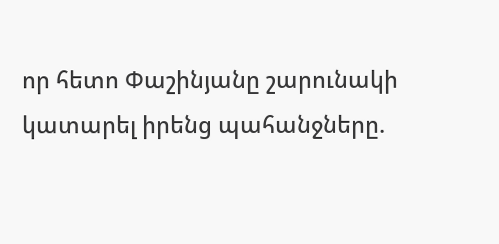որ հետո Փաշինյանը շարունակի կատարել իրենց պահանջները.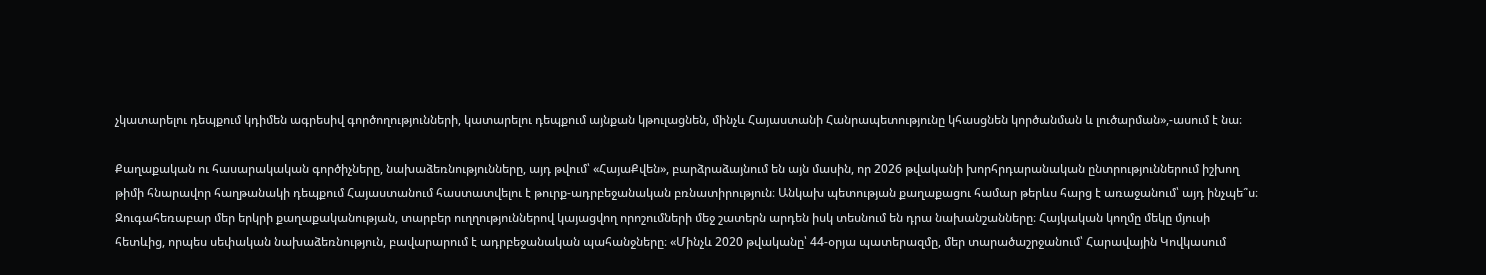չկատարելու դեպքում կդիմեն ագրեսիվ գործողությունների, կատարելու դեպքում այնքան կթուլացնեն, մինչև Հայաստանի Հանրապետությունը կհասցնեն կործանման և լուծարման»,-ասում է նա։

Քաղաքական ու հասարակական գործիչները, նախաձեռնությունները, այդ թվում՝ «ՀայաՔվեն», բարձրաձայնում են այն մասին, որ 2026 թվականի խորհրդարանական ընտրություններում իշխող թիմի հնարավոր հաղթանակի դեպքում Հայաստանում հաստատվելու է թուրք-ադրբեջանական բռնատիրություն։ Անկախ պետության քաղաքացու համար թերևս հարց է առաջանում՝ այդ ինչպե՞ս։ Զուգահեռաբար մեր երկրի քաղաքականության, տարբեր ուղղություններով կայացվող որոշումների մեջ շատերն արդեն իսկ տեսնում են դրա նախանշանները։ Հայկական կողմը մեկը մյուսի հետևից, որպես սեփական նախաձեռնություն, բավարարում է ադրբեջանական պահանջները։ «Մինչև 2020 թվականը՝ 44-օրյա պատերազմը, մեր տարածաշրջանում՝ Հարավային Կովկասում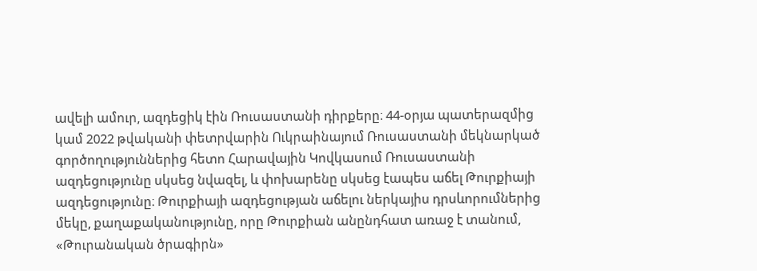ավելի ամուր, ազդեցիկ էին Ռուսաստանի դիրքերը։ 44-օրյա պատերազմից կամ 2022 թվականի փետրվարին Ուկրաինայում Ռուսաստանի մեկնարկած գործողություններից հետո Հարավային Կովկասում Ռուսաստանի ազդեցությունը սկսեց նվազել, և փոխարենը սկսեց էապես աճել Թուրքիայի ազդեցությունը։ Թուրքիայի ազդեցության աճելու ներկայիս դրսևորումներից մեկը, քաղաքականությունը, որը Թուրքիան անընդհատ առաջ է տանում, «Թուրանական ծրագիրն»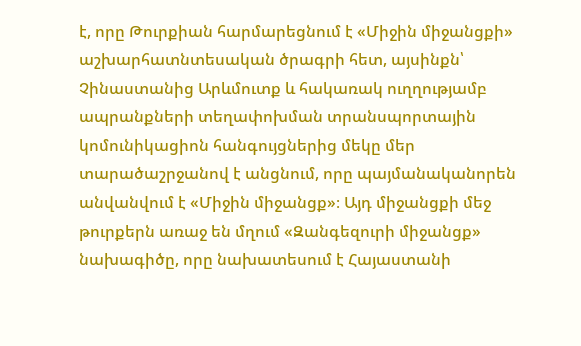է, որը Թուրքիան հարմարեցնում է «Միջին միջանցքի» աշխարհատնտեսական ծրագրի հետ, այսինքն՝ Չինաստանից Արևմուտք և հակառակ ուղղությամբ ապրանքների տեղափոխման տրանսպորտային կոմունիկացիոն հանգույցներից մեկը մեր տարածաշրջանով է անցնում, որը պայմանականորեն անվանվում է «Միջին միջանցք»։ Այդ միջանցքի մեջ թուրքերն առաջ են մղում «Զանգեզուրի միջանցք» նախագիծը, որը նախատեսում է Հայաստանի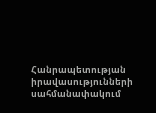Հանրապետության իրավասությունների սահմանափակում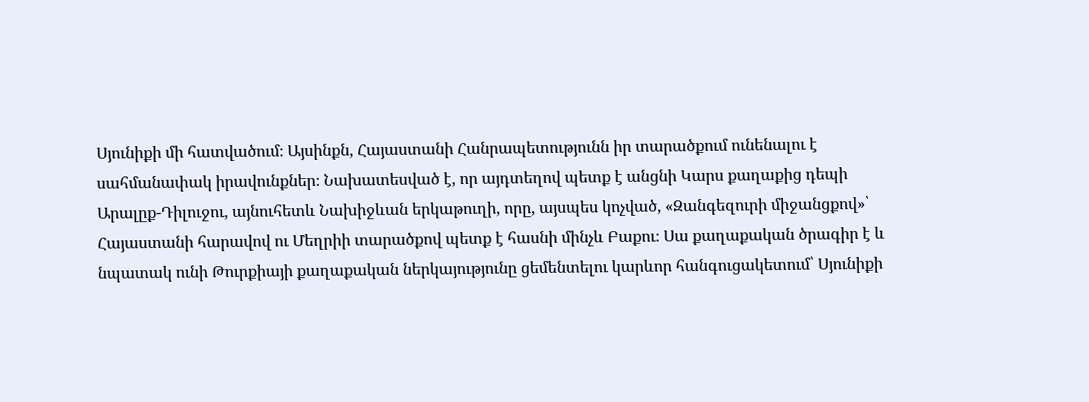Սյունիքի մի հատվածում։ Այսինքն, Հայաստանի Հանրապետությունն իր տարածքում ունենալու է սահմանափակ իրավունքներ։ Նախատեսված է, որ այդտեղով պետք է անցնի Կարս քաղաքից դեպի Արալըք-Դիլուջու, այնուհետև Նախիջևան երկաթուղի, որը, այսպես կոչված, «Զանգեզուրի միջանցքով»՝ Հայաստանի հարավով ու Մեղրիի տարածքով պետք է հասնի մինչև Բաքու։ Սա քաղաքական ծրագիր է և նպատակ ունի Թուրքիայի քաղաքական ներկայությունը ցեմենտելու կարևոր հանգուցակետում՝ Սյունիքի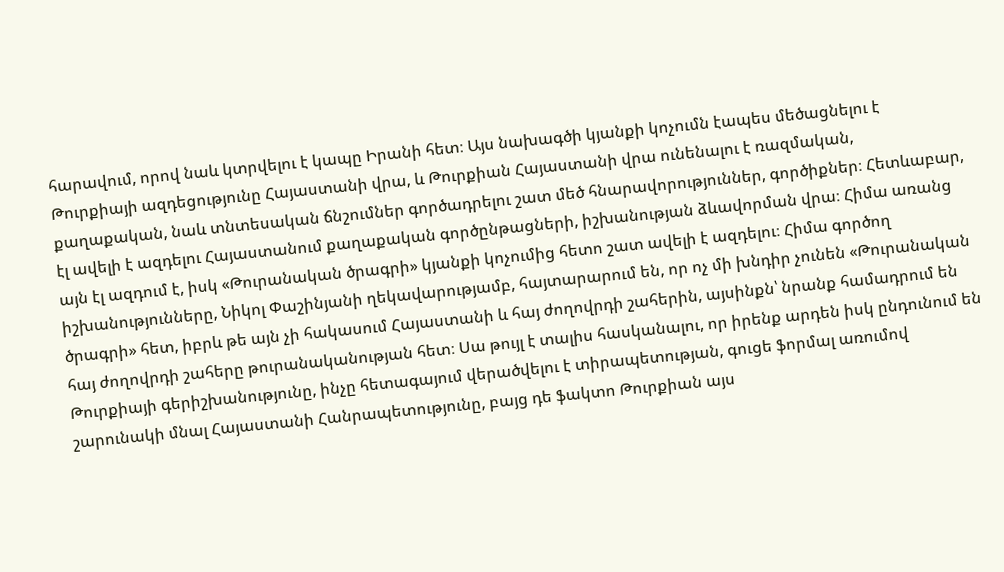հարավում, որով նաև կտրվելու է կապը Իրանի հետ։ Այս նախագծի կյանքի կոչումն էապես մեծացնելու է Թուրքիայի ազդեցությունը Հայաստանի վրա, և Թուրքիան Հայաստանի վրա ունենալու է ռազմական, քաղաքական, նաև տնտեսական ճնշումներ գործադրելու շատ մեծ հնարավորություններ, գործիքներ։ Հետևաբար, էլ ավելի է ազդելու Հայաստանում քաղաքական գործընթացների, իշխանության ձևավորման վրա։ Հիմա առանց այն էլ ազդում է, իսկ «Թուրանական ծրագրի» կյանքի կոչումից հետո շատ ավելի է ազդելու։ Հիմա գործող իշխանությունները, Նիկոլ Փաշինյանի ղեկավարությամբ, հայտարարում են, որ ոչ մի խնդիր չունեն «Թուրանական ծրագրի» հետ, իբրև թե այն չի հակասում Հայաստանի և հայ ժողովրդի շահերին, այսինքն՝ նրանք համադրում են հայ ժողովրդի շահերը թուրանականության հետ։ Սա թույլ է տալիս հասկանալու, որ իրենք արդեն իսկ ընդունում են Թուրքիայի գերիշխանությունը, ինչը հետագայում վերածվելու է տիրապետության, գուցե ֆորմալ առումով շարունակի մնալ Հայաստանի Հանրապետությունը, բայց դե ֆակտո Թուրքիան այս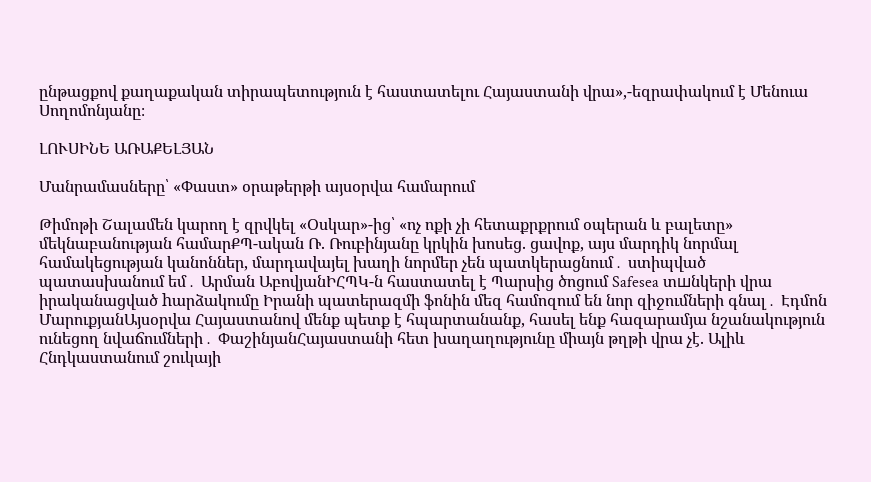ընթացքով քաղաքական տիրապետություն է հաստատելու Հայաստանի վրա»,-եզրափակում է Մենուա Սողոմոնյանը։

ԼՈՒՍԻՆԵ ԱՌԱՔԵԼՅԱՆ

Մանրամասները՝ «Փաստ» օրաթերթի այսօրվա համարում

Թիմոթի Շալամեն կարող է զրվկել «Օսկար»-ից՝ «ոչ ոքի չի հետաքրքրում օպերան և բալետը» մեկնաբանության համարՔՊ-ական Ռ. Ռուբինյանը կրկին խոսեց. ցավոք, այս մարդիկ նորմալ համակեցության կանոններ, մարդավայել խաղի նորմեր չեն պատկերացնում․ ստիպված պատասխանում եմ․ Արման ԱբովյանԻՀՊԿ-ն հաստատել է Պարսից ծոցում Safesea տшնկերի վրա իրականացված hարձակումը Իրանի պատերազմի ֆոնին մեզ համոզում են նոր զիջումների գնալ․ Էդմոն ՄարուքյանԱյսօրվա Հայաստանով մենք պետք է հպարտանանք, հասել ենք հազարամյա նշանակություն ունեցող նվաճումների․ ՓաշինյանՀայաստանի հետ խաղաղությունը միայն թղթի վրա չէ. Ալիև Հնդկաստանում շուկայի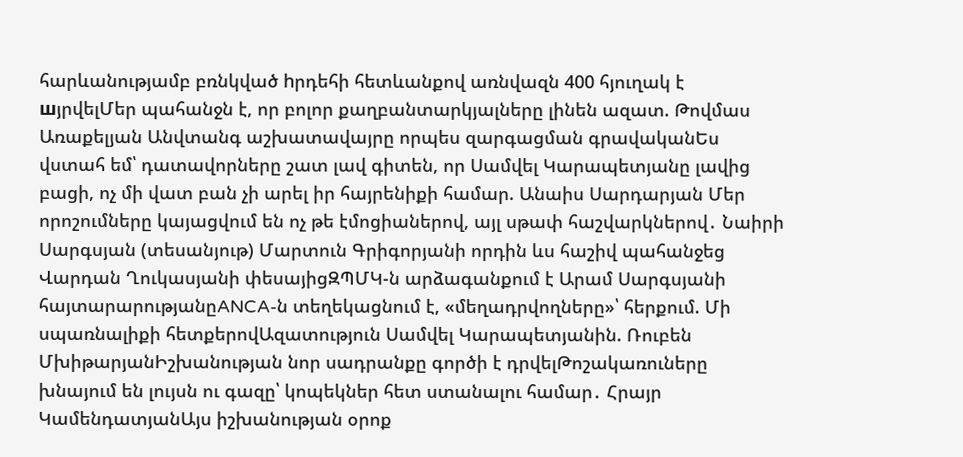հարևանությամբ բռնկված hրդեհի հետևանքով առնվազն 400 հյուղակ է шյրվելՄեր պահանջն է, որ բոլոր քաղբանտարկյալները լինեն ազատ. Թովմաս Առաքելյան Անվտանգ աշխատավայրը որպես զարգացման գրավականԵս վստահ եմ՝ դատավորները շատ լավ գիտեն, որ Սամվել Կարապետյանը լավից բացի, ոչ մի վատ բան չի արել իր հայրենիքի համար. Անաիս Սարդարյան Մեր որոշումները կայացվում են ոչ թե էմոցիաներով, այլ սթափ հաշվարկներով․ Նաիրի Սարգսյան (տեսանյութ) Մարտուն Գրիգորյանի որդին ևս հաշիվ պահանջեց Վարդան Ղուկասյանի փեսայիցԶՊՄԿ-ն արձագանքում է Արամ Սարգսյանի հայտարարությանըANCA-ն տեղեկացնում է, «մեղադրվողները»՝ հերքում. Մի սպառնալիքի հետքերովԱզատություն Սամվել Կարապետյանին. Ռուբեն ՄխիթարյանԻշխանության նոր սադրանքը գործի է դրվելԹոշակառուները խնայում են լույսն ու գազը՝ կոպեկներ հետ ստանալու համար․ Հրայր ԿամենդատյանԱյս իշխանության օրոք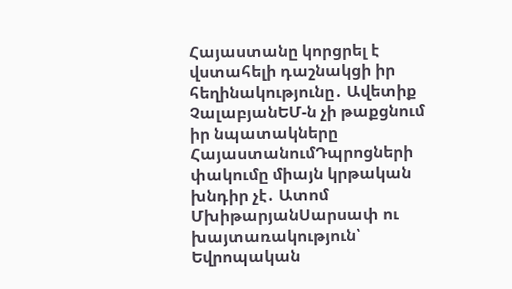Հայաստանը կորցրել է վստահելի դաշնակցի իր հեղինակությունը․ Ավետիք ՉալաբյանԵՄ-ն չի թաքցնում իր նպատակները ՀայաստանումԴպրոցների փակումը միայն կրթական խնդիր չէ․ Ատոմ ՄխիթարյանՍարսափ ու խայտառակություն՝ Եվրոպական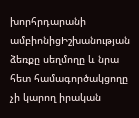խորհրդարանի ամբիոնիցԻշխանության ձեռքը սեղմողը և նրա հետ համագործակցողը չի կարող իրական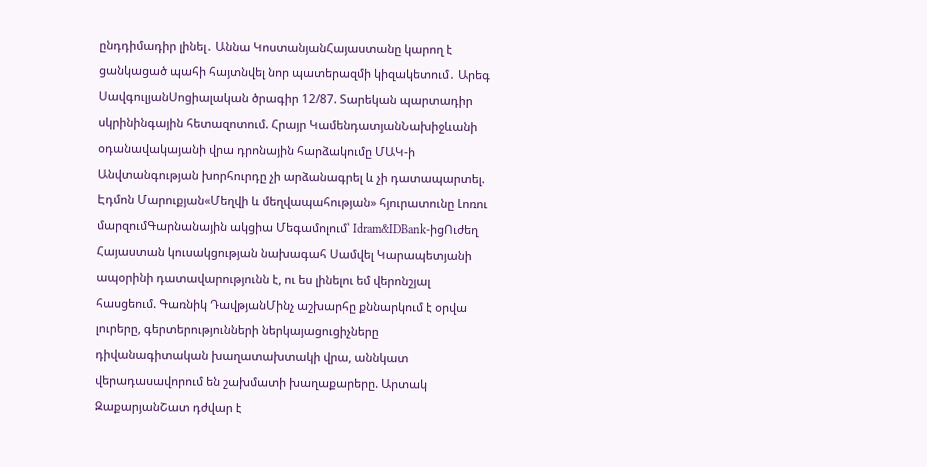ընդդիմադիր լինել․ Աննա ԿոստանյանՀայաստանը կարող է ցանկացած պահի հայտնվել նոր պատերազմի կիզակետում․ Արեգ ՍավգուլյանՍոցիալական ծրագիր 12/87. Տարեկան պարտադիր սկրինինգային հետազոտում. Հրայր ԿամենդատյանՆախիջևանի օդանավակայանի վրա դրոնային հարձակումը ՄԱԿ-ի Անվտանգության խորհուրդը չի արձանագրել և չի դատապարտել. Էդմոն Մարուքյան«Մեղվի և մեղվապահության» հյուրատունը Լոռու մարզումԳարնանային ակցիա Մեգամոլում՝ Idram&IDBank-իցՈւժեղ Հայաստան կուսակցության նախագահ Սամվել Կարապետյանի ապօրինի դատավարությունն է, ու ես լինելու եմ վերոնշյալ հասցեում. Գառնիկ ԴավթյանՄինչ աշխարհը քննարկում է օրվա լուրերը, գերտերությունների ներկայացուցիչները դիվանագիտական խաղատախտակի վրա, աննկատ վերադասավորում են շախմատի խաղաքարերը. Արտակ ԶաքարյանՇատ դժվար է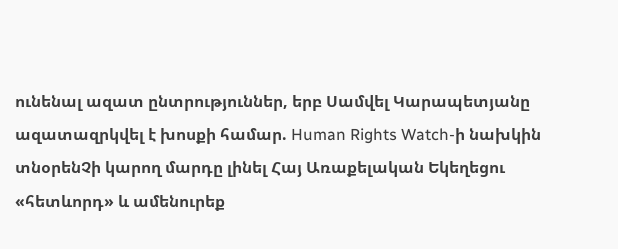ունենալ ազատ ընտրություններ, երբ Սամվել Կարապետյանը ազատազրկվել է խոսքի համար. Human Rights Watch-ի նախկին տնօրենՉի կարող մարդը լինել Հայ Առաքելական Եկեղեցու «հետևորդ» և ամենուրեք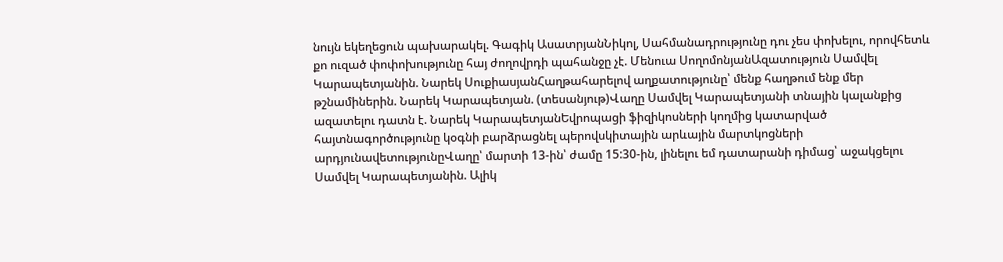նույն եկեղեցուն պախարակել. Գագիկ ԱսատրյանՆիկոլ, Սահմանադրությունը դու չես փոխելու, որովհետև քո ուզած փոփոխությունը հայ ժողովրդի պահանջը չէ. Մենուա ՍողոմոնյանԱզատություն Սամվել Կարապետյանին. Նարեկ ՍուքիասյանՀաղթահարելով աղքատությունը՝ մենք հաղթում ենք մեր թշնամիներին. Նարեկ Կարապետյան. (տեսանյութ)Վաղը Սամվել Կարապետյանի տնային կալանքից ազատելու դատն է. Նարեկ ԿարապետյանԵվրոպացի ֆիզիկոսների կողմից կատարված հայտնագործությունը կօգնի բարձրացնել պերովսկիտային արևային մարտկոցների արդյունավետությունըՎաղը՝ մարտի 13-ին՝ ժամը 15:30-ին, լինելու եմ դատարանի դիմաց՝ աջակցելու Սամվել Կարապետյանին. Ալիկ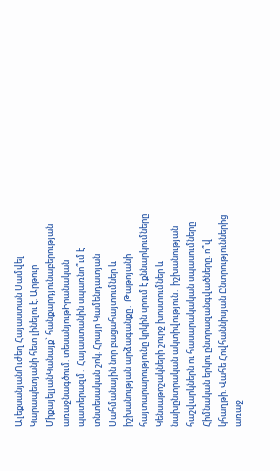ԱլեքսանյանՈւժեղ Հայաստան Սամվել Կարապետյանի հետ լինելու է. Արթուր ՄիքայելյանԿանայք` հանքարդյունաբերության առաջնագծում. տեսանյութԻրանական պատերազմ․ Հայաստանին սպառնո՞ւմ է տնտեսական շոկ. Հրայր Կամենդատյան Սահմանային նոր բացահայտումներ և իշխանության արձագանքը․ Թաթոյանի հայտարարությունը կրկին սրում է քննարկումները Կենսաթոշակների շուրջ խոստումներ և նախընտրական ակտիվություն․ իշխանության հաշվարկներն ու հասարակական սպասումները Հիմնական երկու ընտրազանգվածները. ո՞վ կհաղթի. Վահե Հովհաննիսյան Ընտրություններից առաջ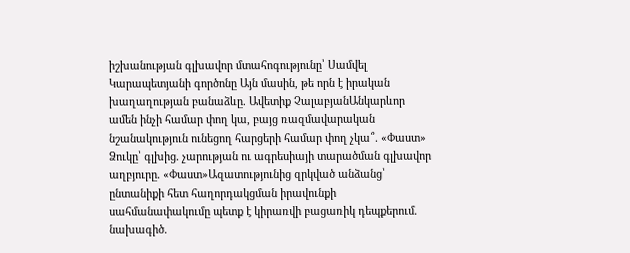իշխանության գլխավոր մտահոգությունը՝ Սամվել Կարապետյանի գործոնը Այն մասին, թե որն է իրական խաղաղության բանաձևը. Ավետիք ՉալաբյանԱնկարևոր ամեն ինչի համար փող կա, բայց ռազմավարական նշանակություն ունեցող հարցերի համար փող չկա՞. «Փաստ» Ձուկը՝ գլխից. չարության ու ագրեսիայի տարածման գլխավոր աղբյուրը. «Փաստ»Ազատությունից զրկված անձանց՝ ընտանիքի հետ հաղորդակցման իրավունքի սահմանափակումը պետք է կիրառվի բացառիկ դեպքերում. նախագիծ.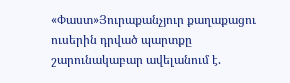«Փաստ»Յուրաքանչյուր քաղաքացու ուսերին դրված պարտքը շարունակաբար ավելանում է.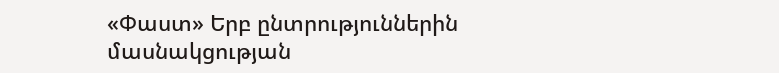«Փաստ» Երբ ընտրություններին մասնակցության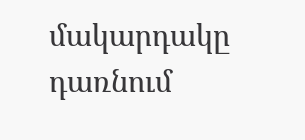մակարդակը դառնում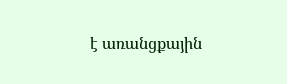է առանցքային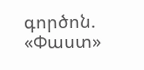գործոն. «Փաստ»